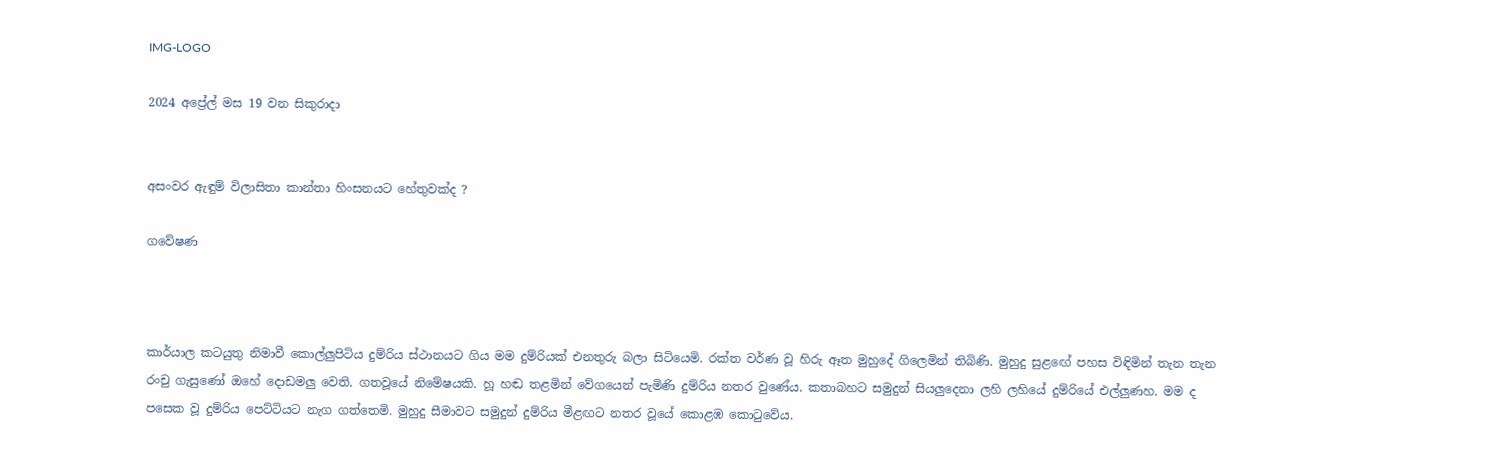IMG-LOGO

2024 අප්‍රේල් මස 19 වන සිකුරාදා


අසංවර ඇඳුම් විලාසිතා කාන්තා හිංසනයට හේතුවක්ද ?

ගවේෂණ



කාර්යාල කටයුතු නිමාවී කොල්ලුපිටිය දුම්රිය ස්ථානයට ගිය මම දුම්රියක් එනතුරු බලා සිටියෙමි. රක්ත වර්ණ වූ හිරු ඈත මුහුදේ ගිලෙමින් තිබිණි. මුහුදු සුළඟේ පහස විඳිමින් තැන තැන රංචු ගැසුණෝ ඔහේ දොඩමලු වෙති. ගතවූයේ නිමේෂයකි. හූ හඬ තළමින් වේගයෙන් පැමිණි දුම්රිය නතර වුණේය. කතාබහට සමුදුන් සියලුදෙනා ලහි ලහියේ දුම්රියේ එල්ලුණහ. මම ද පසෙක වූ දුම්රිය පෙට්ටියට නැග ගත්තෙමි. මුහුදු සීමාවට සමුදුන් දුම්රිය මීළඟට නතර වූයේ කොළඹ කොටුවේය.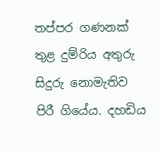තප්පර ගණනක් තුළ දුම්රිය අතුරු සිදුරු නොමැතිව පිරී ගියේය. දහඩිය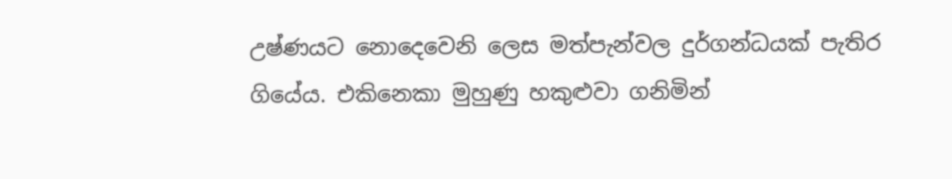උෂ්ණයට නොදෙවෙනි ලෙස මත්පැන්වල දුර්ගන්ධයක් පැතිර ගියේය. එකිනෙකා මුහුණු හකුළුවා ගනිමින්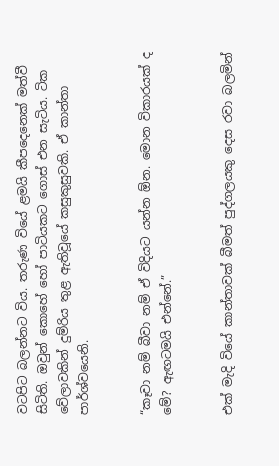වටපිට බලන්නට විය. තරුණ වියේ ළමයි කීපදෙනෙක් මත්වී සිටිති. ඔවුන් කොහේ හෝ පාටියකට ගොස් එන සැටිය. ටික වේලාවකින් දුම්රිය තුළ ඇතිවූයේ කසුකුසුවකි. ඒ කාන්තා පාර්ශ්වයෙනි.


“කෑවා නම් බීවා නම් ඒ විදියට යන්න ඕන. මොන විකාරයක් ද මේ? ඇඟටමයි එන්නේ.”


එක් මැදි වියේ කාන්තාවක් බීමත් පුද්ගලයකු දෙස රවා බලමින්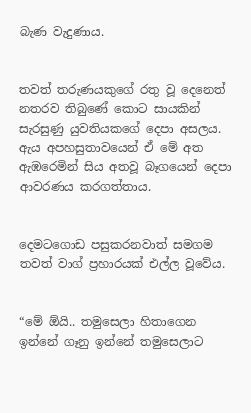බැණ වැදුණාය.


තවත් තරුණයකුගේ රතු වූ දෙනෙත් නතරව තිබුණේ කොට සායකින් සැරසුණු යුවතියකගේ දෙපා අසලය. ඇය අපහසුතාවයෙන් ඒ මේ අත ඇඹරෙමින් සිය අතවූ බෑගයෙන් දෙපා ආවරණය කරගත්තාය.


දෙමටගොඩ පසුකරනවාත් සමගම තවත් වාග් ප්‍රහාරයක් එල්ල වූවේය.


“මේ ඕයි.. තමුසෙලා හිතාගෙන ඉන්නේ ගෑනු ඉන්නේ තමුසෙලාට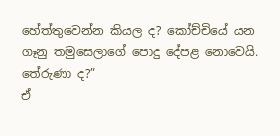හේත්තුවෙන්න කියල ද? කෝච්චියේ යන ගෑනු තමුසෙලාගේ පොදු දේපළ නොවෙයි. තේරුණා ද?”
ඒ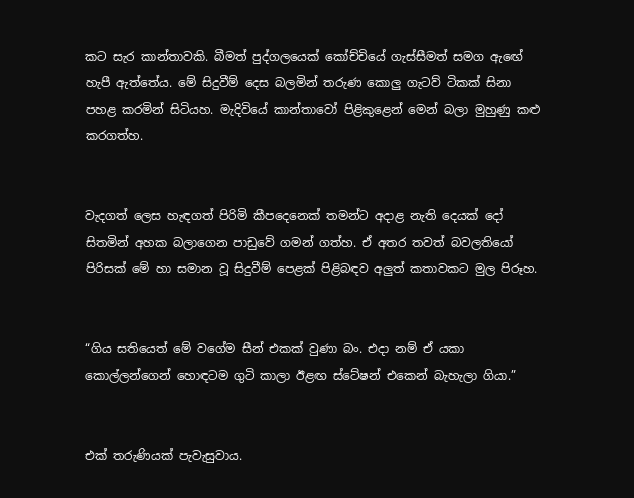කට සැර කාන්තාවකි. බීමත් පුද්ගලයෙක් කෝච්චියේ ගැස්සීමත් සමග ඇඟේ හැපී ඇත්තේය. මේ සිදුවීම් දෙස බලමින් තරුණ කොලු ගැටව් ටිකක් සිනා පහළ කරමින් සිටියහ. මැදිවියේ කාන්තාවෝ පිළිකුළෙන් මෙන් බලා මුහුණු කළු කරගත්හ.


වැදගත් ලෙස හැඳගත් පිරිමි කීපදෙනෙක් තමන්ට අදාළ නැති දෙයක් දෝ සිතමින් අහක බලාගෙන පාඩුවේ ගමන් ගත්හ. ඒ අතර තවත් බවලතියෝ පිරිසක් මේ හා සමාන වූ සිදුවීම් පෙළක් පිළිබඳව අලුත් කතාවකට මුල පිරූහ.


“ගිය සතියෙත් මේ වගේම සීන් එකක් වුණා බං. එදා නම් ඒ යකා කොල්ලන්ගෙන් හොඳටම ගුටි කාලා ඊළඟ ස්ටේෂන් එකෙන් බැහැලා ගියා.”


එක් තරුණියක් පැවැසුවාය.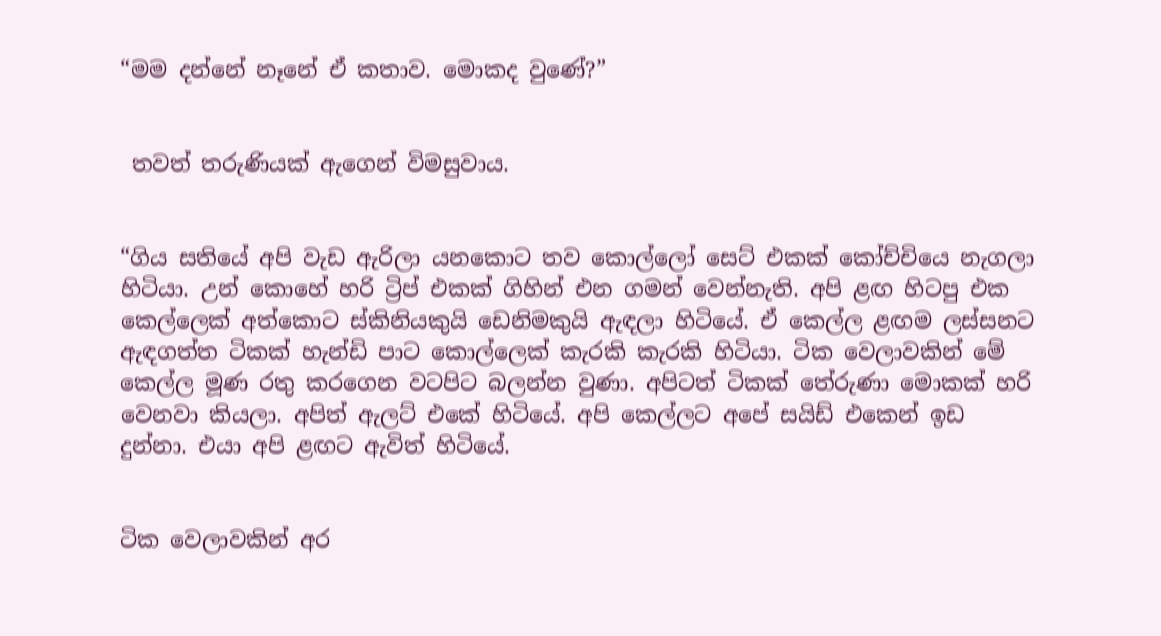“මම දන්නේ නෑනේ ඒ කතාව. මොකද වුණේ?”


 තවත් තරුණියක් ඇගෙන් විමසුවාය.


“ගිය සතියේ අපි වැඩ ඇරිලා යනකොට තව කොල්ලෝ සෙට් එකක් කෝච්චියෙ නැගලා හිටියා. උන් කොහේ හරි ට්‍රිප් එකක් ගිහින් එන ගමන් වෙන්නැති. අපි ළඟ හිටපු එක කෙල්ලෙක් අත්කොට ස්කිනියකුයි ඩෙනිමකුයි ඇඳලා හිටියේ. ඒ කෙල්ල ළඟම ලස්සනට ඇඳගත්ත ටිකක් හැන්ඩි පාට කොල්ලෙක් කැරකි කැරකි හිටියා. ටික වෙලාවකින් මේ කෙල්ල මූණ රතු කරගෙන වටපිට බලන්න වුණා. අපිටත් ටිකක් තේරුණා මොකක් හරි වෙනවා කියලා. අපිත් ඇලට් එකේ හිටියේ. අපි කෙල්ලට අපේ සයිඩ් එකෙන් ඉඩ දුන්නා. එයා අපි ළඟට ඇවිත් හිටියේ.


ටික වෙලාවකින් අර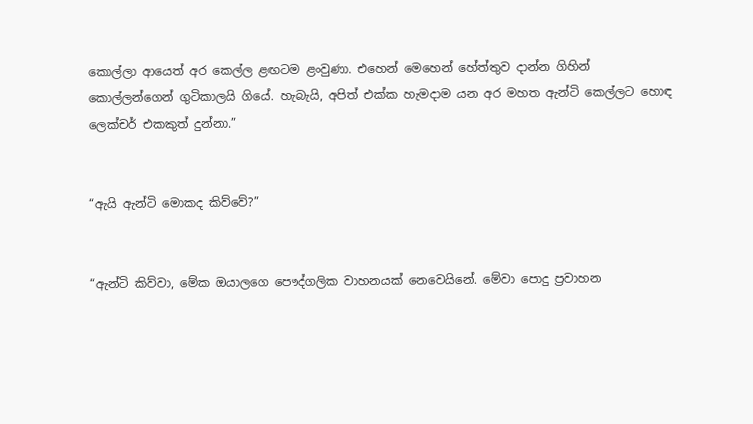කොල්ලා ආයෙත් අර කෙල්ල ළඟටම ළංවුණා. එහෙන් මෙහෙන් හේත්තුව දාන්න ගිහින් කොල්ලන්ගෙන් ගුටිකාලයි ගියේ. හැබැයි, අපිත් එක්ක හැමදාම යන අර මහත ඇන්ටි කෙල්ලට හොඳ ලෙක්චර් එකකුත් දුන්නා.”


“ඇයි ඇන්ටි මොකද කිව්වේ?”


“ඇන්ටි කිව්වා, මේක ඔයාලගෙ පෞද්ගලික වාහනයක් නෙවෙයිනේ. මේවා පොදු ප්‍රවාහන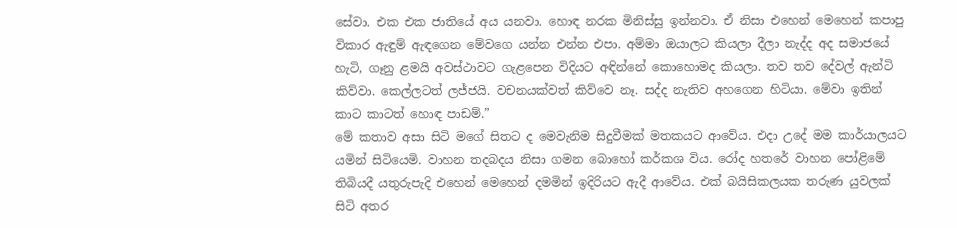සේවා. එක එක ජාතියේ අය යනවා. හොඳ නරක මිනිස්සු ඉන්නවා. ඒ නිසා එහෙන් මෙහෙන් කපාපු විකාර ඇඳුම් ඇඳගෙන මේවගෙ යන්න එන්න එපා. අම්මා ඔයාලට කියලා දීලා නැද්ද අද සමාජයේ හැටි, ගෑනු ළමයි අවස්ථාවට ගැළපෙන විදියට අඳින්නේ කොහොමද කියලා. තව තව දේවල් ඇන්ටි කිව්වා. කෙල්ලටත් ලජ්ජයි. වචනයක්වත් කිව්වෙ නෑ. සද්ද නැතිව අහගෙන හිටියා. මේවා ඉතින් කාට කාටත් හොඳ පාඩම්.”
මේ කතාව අසා සිටි මගේ සිතට ද මෙවැනිම සිදුවීමක් මතකයට ආවේය. එදා උදේ මම කාර්යාලයට යමින් සිටියෙමි. වාහන තදබදය නිසා ගමන බොහෝ කර්කශ විය. රෝද හතරේ වාහන පෝළිමේ තිබියදී යතුරුපැදි එහෙන් මෙහෙන් දමමින් ඉදිරියට ඇදී ආවේය. එක් බයිසිකලයක තරුණ යුවලක් සිටි අතර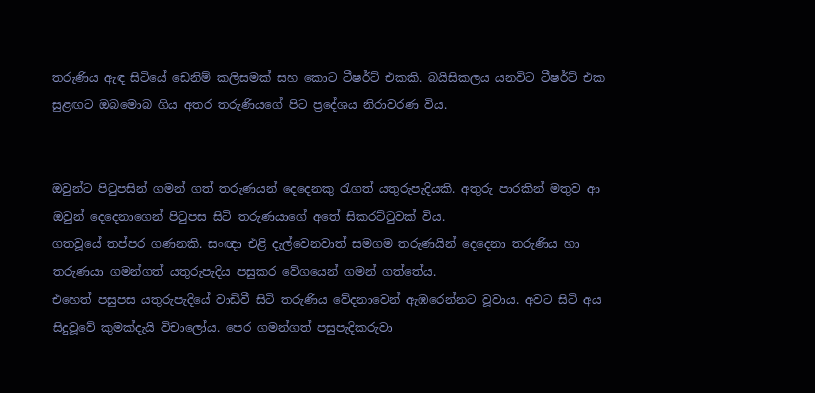තරුණිය ඇඳ සිටියේ ඩෙනිම් කලිසමක් සහ කොට ටීෂර්ට් එකකි. බයිසිකලය යනවිට ටීෂර්ට් එක සුළඟට ඔබමොබ ගිය අතර තරුණියගේ පිට ප්‍රදේශය නිරාවරණ විය.


ඔවුන්ට පිටුපසින් ගමන් ගත් තරුණයන් දෙදෙනකු රැගත් යතුරුපැදියකි. අතුරු පාරකින් මතුව ආ ඔවුන් දෙදෙනාගෙන් පිටුපස සිටි තරුණයාගේ අතේ සිකරට්ටුවක් විය.
ගතවූයේ තප්පර ගණනකි. සංඥා එළි දැල්වෙනවාත් සමගම තරුණයින් දෙදෙනා තරුණිය හා තරුණයා ගමන්ගත් යතුරුපැදිය පසුකර වේගයෙන් ගමන් ගත්තේය.
එහෙත් පසුපස යතුරුපැදියේ වාඩිවී සිටි තරුණිය වේදනාවෙන් ඇඹරෙන්නට වූවාය. අවට සිටි අය සිදුවූවේ කුමක්දැයි විචාලෝය. පෙර ගමන්ගත් පසුපැදිකරුවා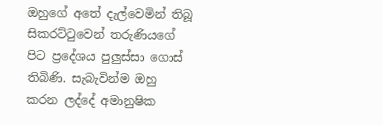ඔහුගේ අතේ දැල්වෙමින් තිබූ සිකරට්ටුවෙන් තරුණියගේ පිට ප්‍රදේශය පුලුස්සා ගොස් තිබිණි. සැබැවින්ම ඔහු කරන ලද්දේ අමානුෂික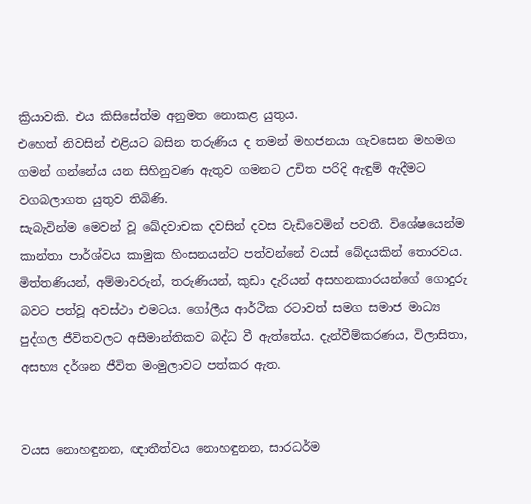ක්‍රියාවකි. එය කිසිසේත්ම අනුමත නොකළ යුතුය.
එහෙත් නිවසින් එළියට බසින තරුණිය ද තමන් මහජනයා ගැවසෙන මහමග ගමන් ගන්නේය යන සිහිනුවණ ඇතුව ගමනට උචිත පරිදි ඇඳුම් ඇදීමට වගබලාගත යුතුව තිබිණි.
සැබැවින්ම මෙවන් වූ ඛේදවාචක දවසින් දවස වැඩිවෙමින් පවතී. විශේෂයෙන්ම කාන්තා පාර්ශ්වය කාමුක හිංසනයන්ට පත්වන්නේ වයස් බේදයකින් තොරවය. මිත්තණියන්, අම්මාවරුන්, තරුණියන්, කුඩා දැරියන් අසහනකාරයන්ගේ ගොදුරු බවට පත්වූ අවස්ථා එමටය. ගෝලීය ආර්ථික රටාවත් සමග සමාජ මාධ්‍ය පුද්ගල ජීවිතවලට අසීමාන්තිකව බද්ධ වී ඇත්තේය. දැන්වීම්කරණය, විලාසිතා, අසභ්‍ය දර්ශන ජීවිත මංමුලාවට පත්කර ඇත.


වයස නොහඳුනන, ඥාතීත්වය නොහඳුනන, සාරධර්ම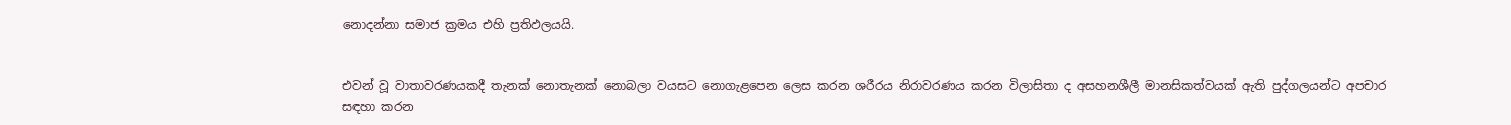නොදන්නා සමාජ ක්‍රමය එහි ප්‍රතිඵලයයි.


එවන් වූ වාතාවරණයකදී තැනක් නොතැනක් නොබලා වයසට නොගැළපෙන ලෙස කරන ශරීරය නිරාවරණය කරන විලාසිතා ද අසහනශීලී මානසිකත්වයක් ඇති පුද්ගලයන්ට අපචාර සඳහා කරන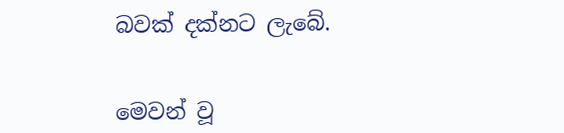බවක් දක්නට ලැබේ.


මෙවන් වූ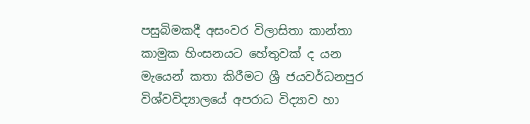පසුබිමකදී අසංවර විලාසිතා කාන්තා කාමුක හිංසනයට හේතුවක් ද යන මැයෙන් කතා කිරීමට ශ්‍රී ජයවර්ධනපුර විශ්වවිද්‍යාලයේ අපරාධ විද්‍යාව හා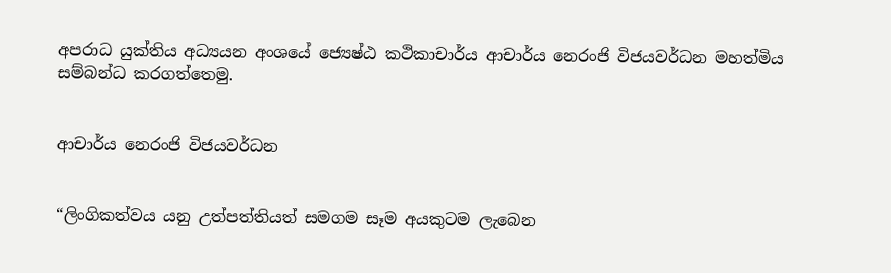අපරාධ යුක්තිය අධ්‍යයන අංශයේ ජ්‍යෙෂ්ඨ කථිකාචාර්ය ආචාර්ය නෙරංජි විජයවර්ධන මහත්මිය සම්බන්ධ කරගත්තෙමු.


ආචාර්ය නෙරංජි විජයවර්ධන


“ලිංගිකත්වය යනු උත්පත්තියත් සමගම සෑම අයකුටම ලැබෙන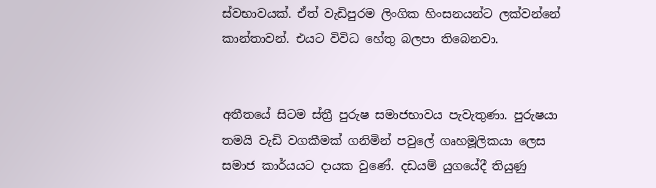ස්වභාවයක්. ඒත් වැඩිපුරම ලිංගික හිංසනයන්ට ලක්වන්නේ කාන්තාවන්. එයට විවිධ හේතු බලපා තිබෙනවා.


අතීතයේ සිටම ස්ත්‍රී පුරුෂ සමාජභාවය පැවැතුණා. පුරුෂයා තමයි වැඩි වගකීමක් ගනිමින් පවුලේ ගෘහමූලිකයා ලෙස සමාජ කාර්යයට දායක වුණේ. දඩයම් යුගයේදී තියුණු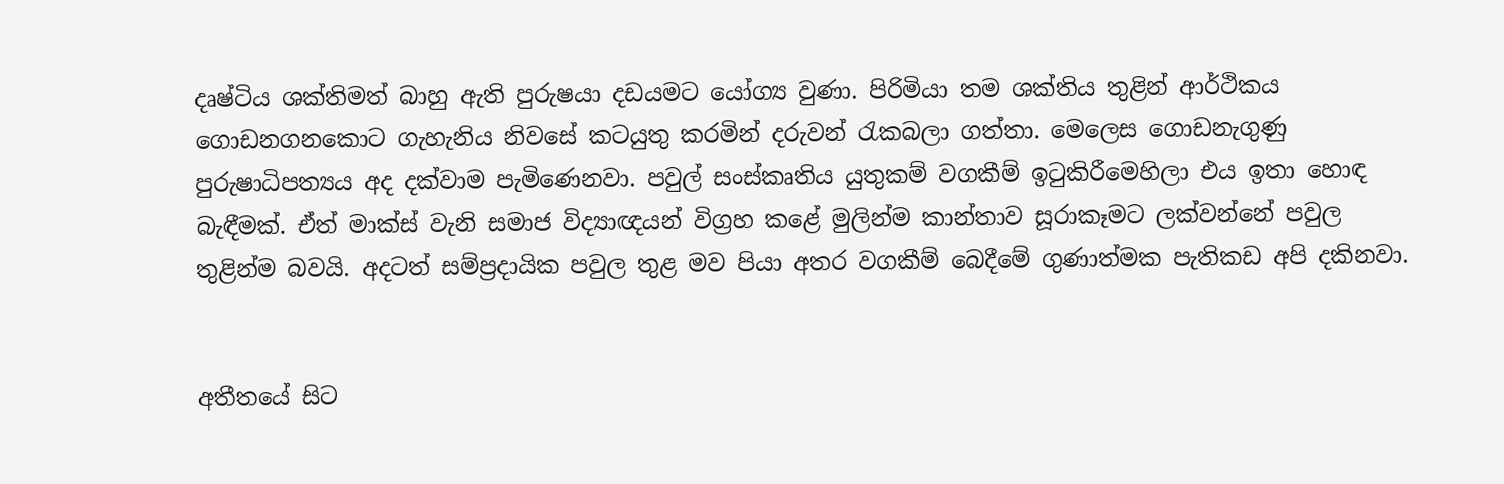දෘෂ්ටිය ශක්තිමත් බාහු ඇති පුරුෂයා දඩයමට යෝග්‍ය වුණා. පිරිමියා තම ශක්තිය තුළින් ආර්ථිකය ගොඩනගනකොට ගැහැනිය නිවසේ කටයුතු කරමින් දරුවන් රැකබලා ගත්තා. මෙලෙස ගොඩනැගුණු පුරුෂාධිපත්‍යය අද දක්වාම පැමිණෙනවා. පවුල් සංස්කෘතිය යුතුකම් වගකීම් ඉටුකිරීමෙහිලා එය ඉතා හොඳ බැඳීමක්. ඒත් මාක්ස් වැනි සමාජ විද්‍යාඥයන් විග්‍රහ කළේ මුලින්ම කාන්තාව සූරාකෑමට ලක්වන්නේ පවුල තුළින්ම බවයි. අදටත් සම්ප්‍රදායික පවුල තුළ මව පියා අතර වගකීම් බෙදීමේ ගුණාත්මක පැතිකඩ අපි දකිනවා.


අතීතයේ සිට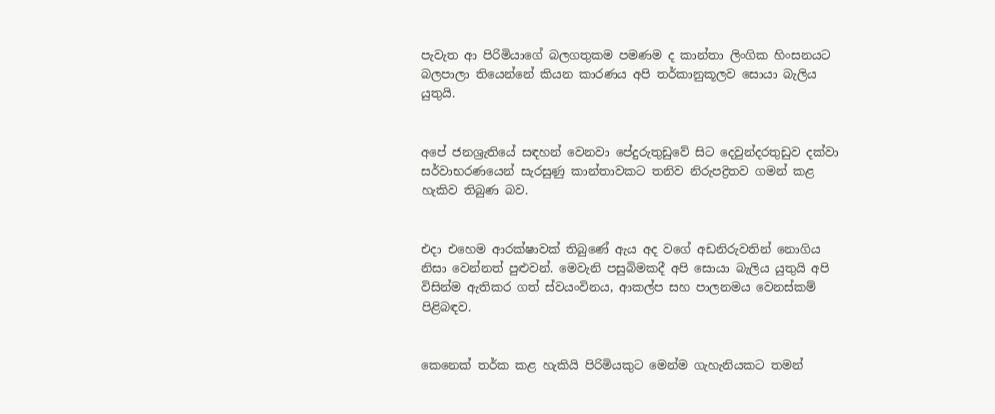පැවැත ආ පිරිමියාගේ බලගතුකම පමණම ද කාන්තා ලිංගික හිංසනයට බලපාලා තියෙන්නේ කියන කාරණය අපි තර්කානුකූලව සොයා බැලිය යුතුයි.


අපේ ජනශ්‍රැතියේ සඳහන් වෙනවා පේදුරුතුඩුවේ සිට දෙවුන්දරතුඩුව දක්වා සර්වාභරණයෙන් සැරසුණු කාන්තාවකට තනිව නිරුපද්‍රිතව ගමන් කළ හැකිව තිබුණ බව.


එදා එහෙම ආරක්ෂාවක් තිබුණේ ඇය අද වගේ අඩනිරුවතින් නොගිය නිසා වෙන්නත් පුළුවන්. මෙවැනි පසුබිමකදී අපි සොයා බැලිය යුතුයි අපි විසින්ම ඇතිකර ගත් ස්වයංවිනය, ආකල්ප සහ පාලනමය වෙනස්කම් පිළිබඳව.


කෙනෙක් තර්ක කළ හැකියි පිරිමියකුට මෙන්ම ගැහැනියකට තමන්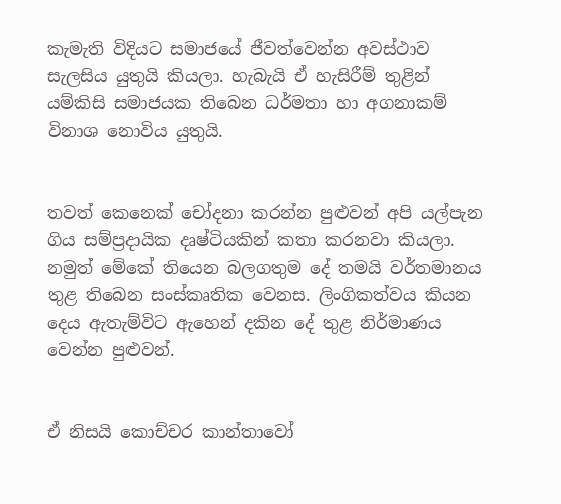කැමැති විදියට සමාජයේ ජීවත්වෙන්න අවස්ථාව සැලසිය යුතුයි කියලා. හැබැයි ඒ හැසිරීම් තුළින් යම්කිසි සමාජයක තිබෙන ධර්මතා හා අගනාකම් විනාශ නොවිය යුතුයි.


තවත් කෙනෙක් චෝදනා කරන්න පුළුවන් අපි යල්පැන ගිය සම්ප්‍රදායික දෘෂ්ටියකින් කතා කරනවා කියලා. නමුත් මේකේ තියෙන බලගතුම දේ තමයි වර්තමානය තුළ තිබෙන සංස්කෘතික වෙනස. ලිංගිකත්වය කියන දෙය ඇතැම්විට ඇහෙන් දකින දේ තුළ නිර්මාණය වෙන්න පුළුවන්.


ඒ නිසයි කොච්චර කාන්තාවෝ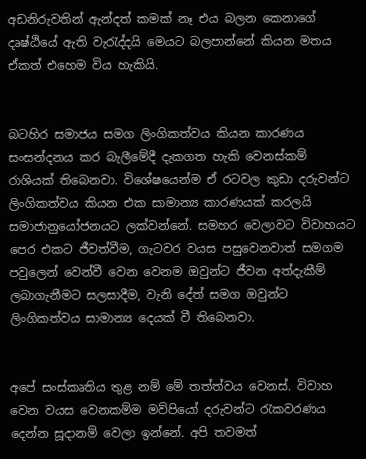අඩනිරුවතින් ඇන්දත් කමක් නෑ එය බලන කෙනාගේ දෘෂ්ඨියේ ඇති වැරැද්දයි මෙයට බලපාන්නේ කියන මතය ඒකත් එහෙම විය හැකියි.


බටහිර සමාජය සමග ලිංගිකත්වය කියන කාරණය සංසන්දනය කර බැලීමේදී දැකගත හැකි වෙනස්කම් රාශියක් තිබෙනවා. විශේෂයෙන්ම ඒ රටවල කුඩා දරුවන්ට ලිංගිකත්වය කියන එක සාමාන්‍ය කාරණයක් කරලයි සමාජානුයෝජනයට ලක්වන්නේ. සමහර වෙලාවට විවාහයට පෙර එකට ජීවත්වීම, ගැටවර වයස පසුවෙනවාත් සමගම පවුලෙන් වෙන්වී වෙන වෙනම ඔවුන්ට ජීවන අත්දැකීම් ලබාගැනීමට සලසාදීම, වැනි දේත් සමග ඔවුන්ට ලිංගිකත්වය සාමාන්‍ය දෙයක් වී තිබෙනවා.


අපේ සංස්කෘතිය තුළ නම් මේ තත්ත්වය වෙනස්. විවාහ වෙන වයස වෙනකම්ම මව්පියෝ දරුවන්ට රැකවරණය දෙන්න සූදානම් වෙලා ඉන්නේ. අපි තවමත්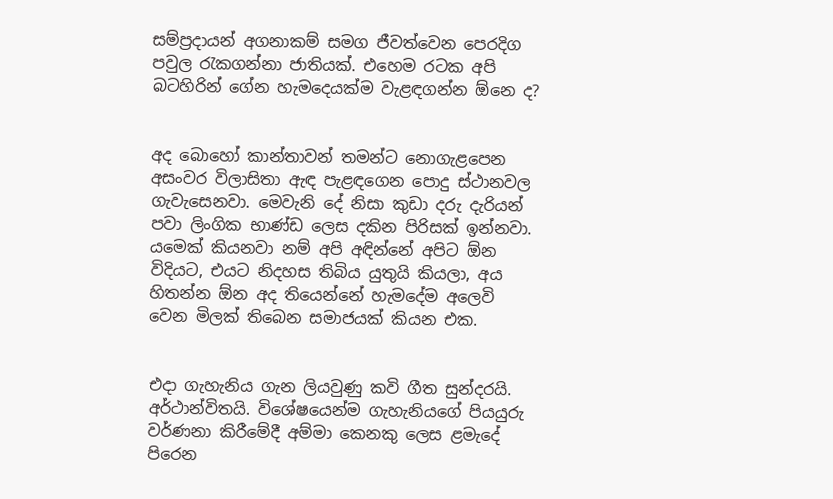සම්ප්‍රදායන් අගනාකම් සමග ජීවත්වෙන පෙරදිග පවුල රැකගන්නා ජාතියක්. එහෙම රටක අපි බටහිරින් ගේන හැමදෙයක්ම වැළඳගන්න ඕනෙ ද?


අද බොහෝ කාන්තාවන් තමන්ට නොගැළපෙන අසංවර විලාසිතා ඇඳ පැළඳගෙන පොදු ස්ථානවල ගැවැසෙනවා. මෙවැනි දේ නිසා කුඩා දරු දැරියන් පවා ලිංගික භාණ්ඩ ලෙස දකින පිරිසක් ඉන්නවා. යමෙක් කියනවා නම් අපි අඳින්නේ අපිට ඕන විදියට, එයට නිදහස තිබිය යුතුයි කියලා, අය හිතන්න ඕන අද තියෙන්නේ හැමදේම අලෙවි වෙන මිලක් තිබෙන සමාජයක් කියන එක.


එදා ගැහැනිය ගැන ලියවුණු කවි ගීත සුන්දරයි. අර්ථාන්විතයි. විශේෂයෙන්ම ගැහැනියගේ පියයුරු වර්ණනා කිරීමේදී අම්මා කෙනකු ලෙස ළමැදේ පිරෙන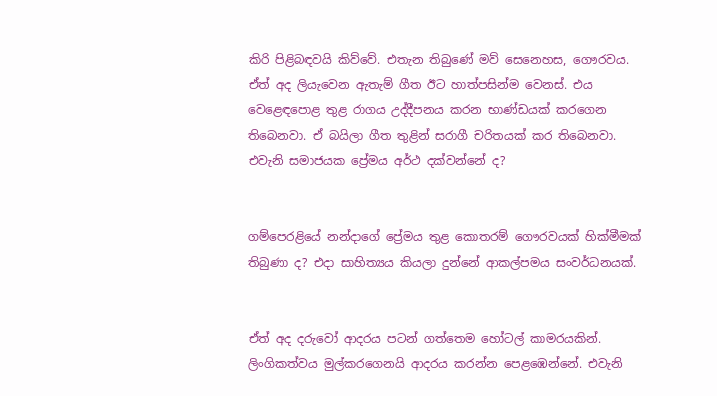කිරි පිළිබඳවයි කිව්වේ. එතැන තිබුණේ මව් සෙනෙහස, ගෞරවය. ඒත් අද ලියැවෙන ඇතැම් ගීත ඊට හාත්පසින්ම වෙනස්. එය වෙළෙඳපොළ තුළ රාගය උද්දීපනය කරන භාණ්ඩයක් කරගෙන තිබෙනවා. ඒ බයිලා ගීත තුළින් සරාගී චරිතයක් කර තිබෙනවා. එවැනි සමාජයක ප්‍රේමය අර්ථ දක්වන්නේ ද?


ගම්පෙරළියේ නන්දාගේ ප්‍රේමය තුළ කොතරම් ගෞරවයක් හික්මීමක් තිබුණා ද? එදා සාහිත්‍යය කියලා දුන්නේ ආකල්පමය සංවර්ධනයක්.


ඒත් අද දරුවෝ ආදරය පටන් ගත්තෙම හෝටල් කාමරයකින්. ලිංගිකත්වය මුල්කරගෙනයි ආදරය කරන්න පෙළඹෙන්නේ. එවැනි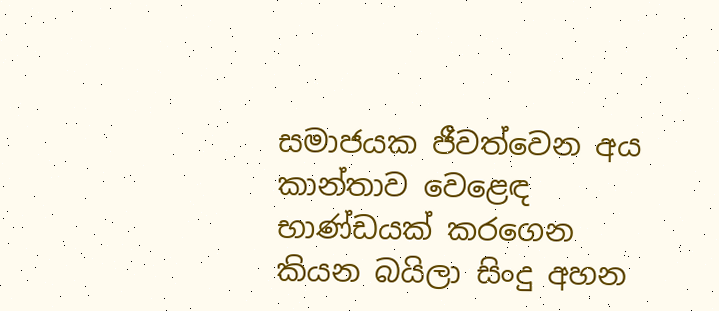සමාජයක ජීවත්වෙන අය කාන්තාව වෙළෙඳ භාණ්ඩයක් කරගෙන කියන බයිලා සිංදු අහන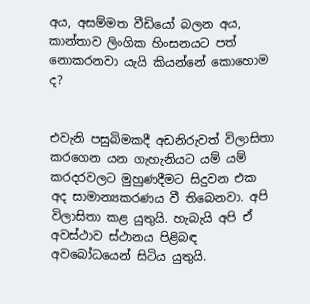අය, අසම්මත වීඩියෝ බලන අය, කාන්තාව ලිංගික හිංසනයට පත් නොකරනවා යැයි කියන්නේ කොහොම ද?


එවැනි පසුබිමකදී අඩනිරුවත් විලාසිතා කරගෙන යන ගැහැනියට යම් යම් කරදරවලට මුහුණදීමට සිදුවන එක අද සාමාන්‍යකරණය වී තිබෙනවා. අපි විලාසිතා කළ යුතුයි. හැබැයි අපි ඒ අවස්ථාව ස්ථානය පිළිබඳ අවබෝධයෙන් සිටිය යුතුයි.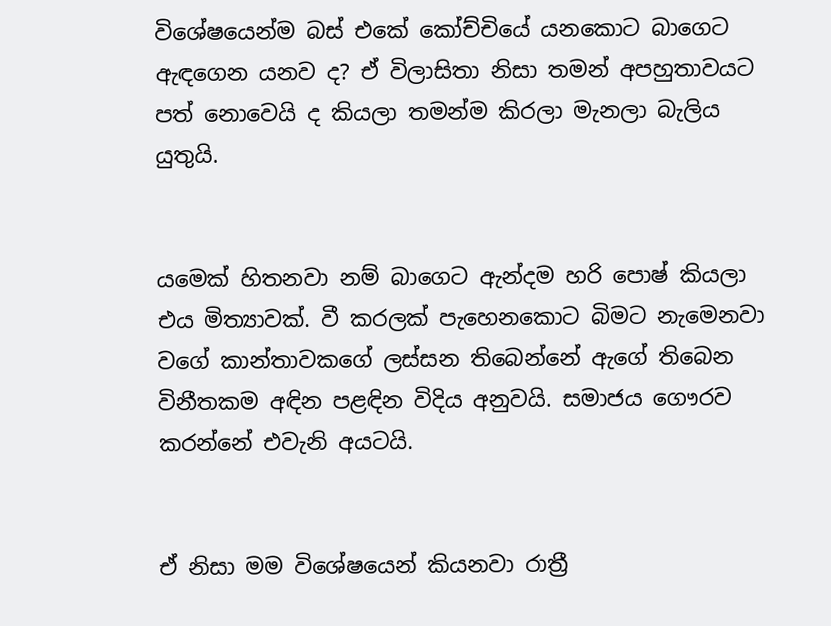විශේෂයෙන්ම බස් එකේ කෝච්චියේ යනකොට බාගෙට ඇඳගෙන යනව ද? ඒ විලාසිතා නිසා තමන් අපහුතාවයට පත් නොවෙයි ද කියලා තමන්ම කිරලා මැනලා බැලිය යුතුයි.


යමෙක් හිතනවා නම් බාගෙට ඇන්දම හරි පොෂ් කියලා එය මිත්‍යාවක්. වී කරලක් පැහෙනකොට බිමට නැමෙනවා වගේ කාන්තාවකගේ ලස්සන තිබෙන්නේ ඇගේ තිබෙන විනීතකම අඳින පළඳින විදිය අනුවයි. සමාජය ගෞරව කරන්නේ එවැනි අයටයි.


ඒ නිසා මම විශේෂයෙන් කියනවා රාත්‍රී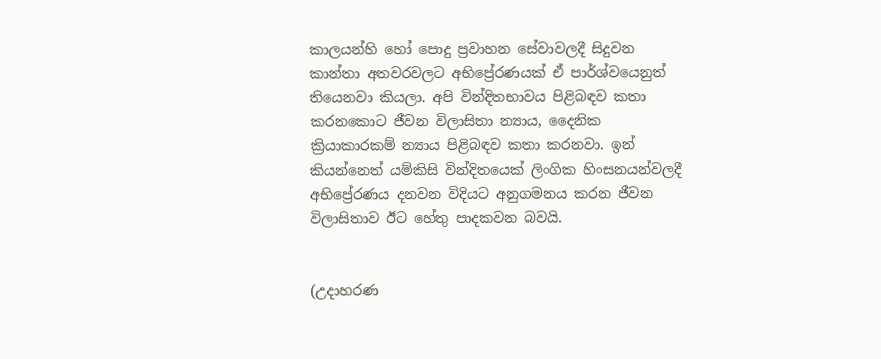කාලයන්හි හෝ පොදු ප්‍රවාහන සේවාවලදී සිදුවන කාන්තා අතවරවලට අභිප්‍රේරණයක් ඒ පාර්ශ්වයෙනුත් තියෙනවා කියලා. අපි වින්දිතභාවය පිළිබඳව කතා කරනකොට ජීවන විලාසිතා න්‍යාය, දෛනික ක්‍රියාකාරකම් න්‍යාය පිළිබඳව කතා කරනවා. ඉන් කියන්නෙත් යම්කිසි වින්දිතයෙක් ලිංගික හිංසනයන්වලදී අභිප්‍රේරණය දනවන විදියට අනුගමනය කරන ජීවන විලාසිතාව ඊට හේතු පාදකවන බවයි.


(උදාහරණ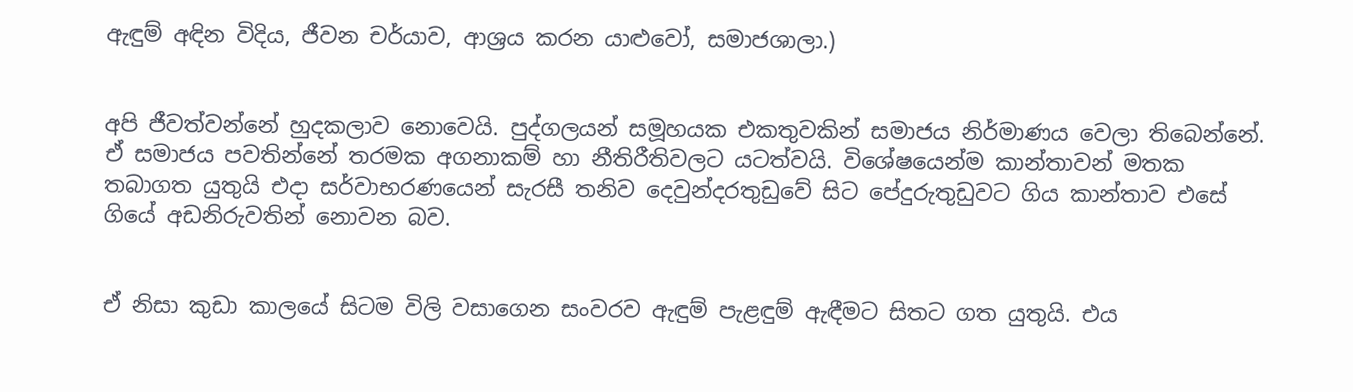ඇඳුම් අඳින විදිය, ජීවන චර්යාව, ආශ්‍රය කරන යාළුවෝ, සමාජශාලා.)


අපි ජීවත්වන්නේ හුදකලාව නොවෙයි. පුද්ගලයන් සමූහයක එකතුවකින් සමාජය නිර්මාණය වෙලා තිබෙන්නේ. ඒ සමාජය පවතින්නේ තරමක අගනාකම් හා නීතිරීතිවලට යටත්වයි. විශේෂයෙන්ම කාන්තාවන් මතක තබාගත යුතුයි එදා සර්වාභරණයෙන් සැරසී තනිව දෙවුන්දරතුඩුවේ සිට පේදුරුතුඩුවට ගිය කාන්තාව එසේ ගියේ අඩනිරුවතින් නොවන බව.


ඒ නිසා කුඩා කාලයේ සිටම විලි වසාගෙන සංවරව ඇඳුම් පැළඳුම් ඇඳීමට සිතට ගත යුතුයි. එය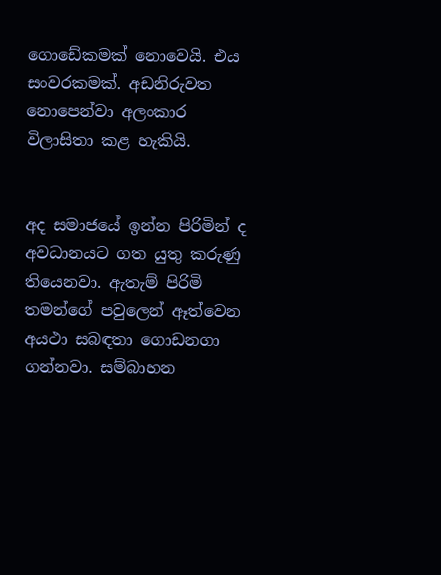ගොඩේකමක් නොවෙයි. එය සංවරකමක්. අඩනිරුවත නොපෙන්වා අලංකාර විලාසිතා කළ හැකියි.


අද සමාජයේ ඉන්න පිරිමින් ද අවධානයට ගත යුතු කරුණු තියෙනවා. ඇතැම් පිරිමි තමන්ගේ පවුලෙන් ඈත්වෙන අයථා සබඳතා ගොඩනගා ගන්නවා. සම්බාහන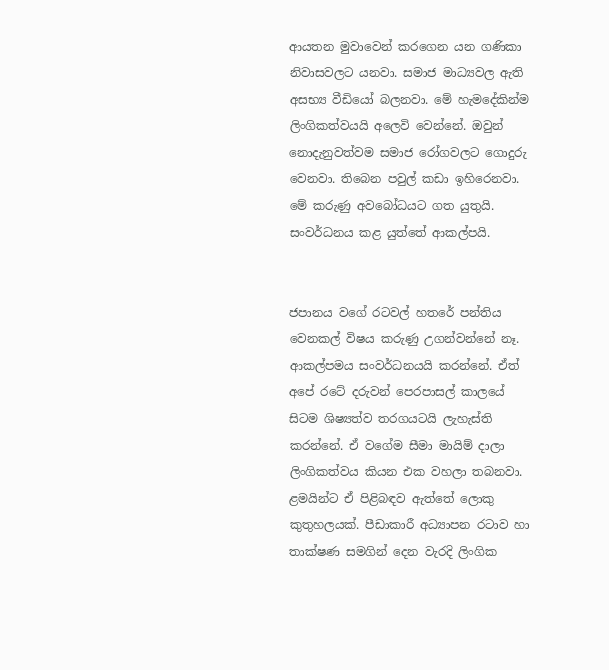ආයතන මුවාවෙන් කරගෙන යන ගණිකා නිවාසවලට යනවා. සමාජ මාධ්‍යවල ඇති අසභ්‍ය වීඩියෝ බලනවා. මේ හැමදේකින්ම ලිංගිකත්වයයි අලෙවි වෙන්නේ. ඔවුන් නොදැනුවත්වම සමාජ රෝගවලට ගොදුරු වෙනවා. තිබෙන පවුල් කඩා ඉහිරෙනවා. මේ කරුණු අවබෝධයට ගත යුතුයි. සංවර්ධනය කළ යුත්තේ ආකල්පයි.


ජපානය වගේ රටවල් හතරේ පන්තිය වෙනකල් විෂය කරුණු උගන්වන්නේ නෑ. ආකල්පමය සංවර්ධනයයි කරන්නේ. ඒත් අපේ රටේ දරුවන් පෙරපාසල් කාලයේ සිටම ශිෂ්‍යත්ව තරගයටයි ලැහැස්ති කරන්නේ. ඒ වගේම සීමා මායිම් දාලා ලිංගිකත්වය කියන එක වහලා තබනවා. ළමයින්ට ඒ පිළිබඳව ඇත්තේ ලොකු කුතුහලයක්. පීඩාකාරී අධ්‍යාපන රටාව හා තාක්ෂණ සමගින් දෙන වැරදි ලිංගික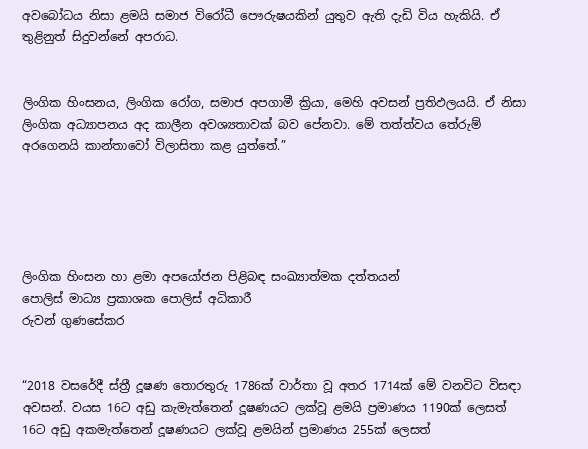අවබෝධය නිසා ළමයි සමාජ විරෝධී පෞරුෂයකින් යුතුව ඇති දැඩි විය හැකියි. ඒ තුළිනුත් සිදුවන්නේ අපරාධ.


ලිංගික හිංසනය, ලිංගික රෝග, සමාජ අපගාමී ක්‍රියා, මෙහි අවසන් ප්‍රතිඵලයයි. ඒ නිසා ලිංගික අධ්‍යාපනය අද කාලීන අවශ්‍යතාවක් බව පේනවා. මේ තත්ත්වය තේරුම් අරගෙනයි කාන්තාවෝ විලාසිතා කළ යුත්තේ.”





ලිංගික හිංසන හා ළමා අපයෝජන පිළිබඳ සංඛ්‍යාත්මක දත්තයන්
පොලිස් මාධ්‍ය ප්‍රකාශක පොලිස් අධිකාරී
රුවන් ගුණසේකර


“2018 වසරේදී ස්ත්‍රී දූෂණ තොරතුරු 1786ක් වාර්තා වූ අතර 1714ක් මේ වනවිට විසඳා අවසන්. වයස 16ට අඩු කැමැත්තෙන් දූෂණයට ලක්වූ ළමයි ප්‍රමාණය 1190ක් ලෙසත් 16ට අඩු අකමැත්තෙන් දූෂණයට ලක්වූ ළමයින් ප්‍රමාණය 255ක් ලෙසත්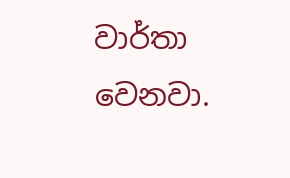වාර්තා වෙනවා.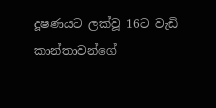දූෂණයට ලක්වූ 16ට වැඩි කාන්තාවන්ගේ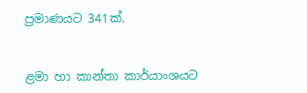ප්‍රමාණයට 341ක්.


ළමා හා කාන්තා කාර්යාංශයට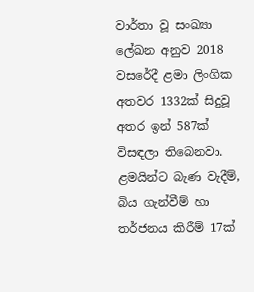වාර්තා වූ සංඛ්‍යා ලේඛන අනුව 2018 වසරේදී ළමා ලිංගික අතවර 1332ක් සිදුවූ අතර ඉන් 587ක් විසඳලා තිබෙනවා. ළමයින්ට බැණ වැදීම්, බිය ගැන්වීම් හා තර්ජනය කිරීම් 17ක්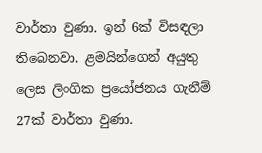වාර්තා වුණා. ඉන් 6ක් විසඳලා තිබෙනවා. ළමයින්ගෙන් අයුතු ලෙස ලිංගික ප්‍රයෝජනය ගැනීම් 27ක් වාර්තා වුණා.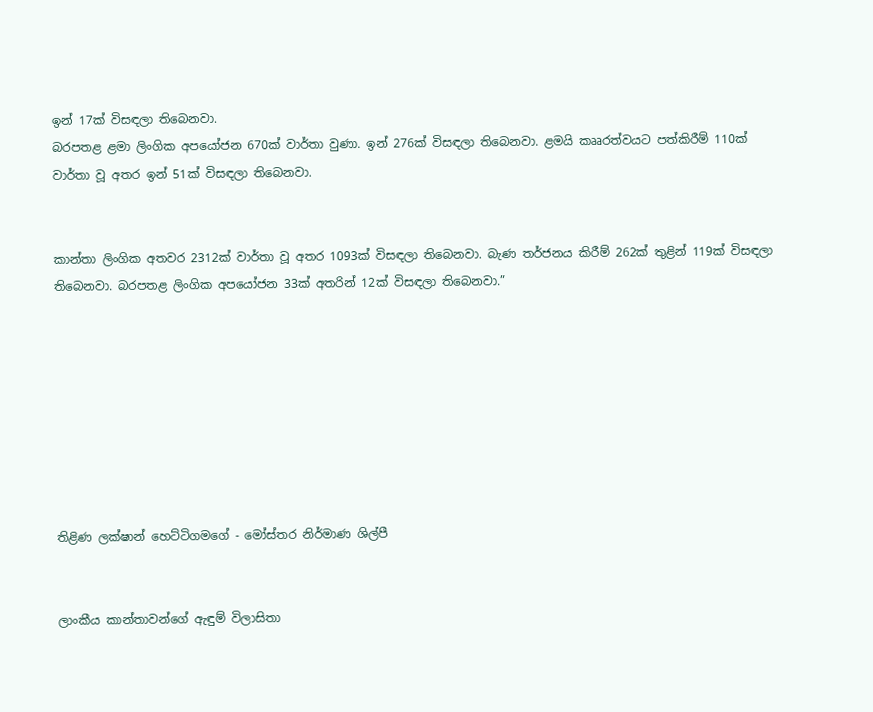ඉන් 17ක් විසඳලා තිබෙනවා.
බරපතළ ළමා ලිංගික අපයෝජන 670ක් වාර්තා වුණා. ඉන් 276ක් විසඳලා තිබෙනවා. ළමයි කෲරත්වයට පත්කිරීම් 110ක් වාර්තා වූ අතර ඉන් 51ක් විසඳලා තිබෙනවා.


කාන්තා ලිංගික අතවර 2312ක් වාර්තා වූ අතර 1093ක් විසඳලා තිබෙනවා. බැණ තර්ජනය කිරීම් 262ක් තුළින් 119ක් විසඳලා තිබෙනවා. බරපතළ ලිංගික අපයෝජන 33ක් අතරින් 12ක් විසඳලා තිබෙනවා.”








තිළිණ ලක්ෂාන් හෙට්ටිගමගේ - මෝස්තර නිර්මාණ ශිල්පී


ලාංකීය කාන්තාවන්ගේ ඇඳුම් විලාසිතා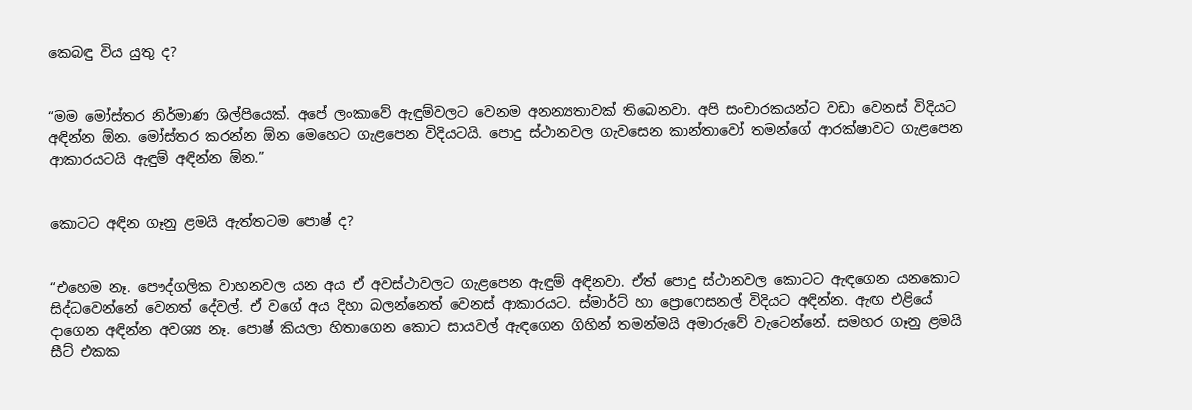කෙබඳු විය යුතු ද?


“මම මෝස්තර නිර්මාණ ශිල්පියෙක්. අපේ ලංකාවේ ඇඳුම්වලට වෙනම අනන්‍යතාවක් තිබෙනවා. අපි සංචාරකයන්ට වඩා වෙනස් විදියට අඳින්න ඕන. මෝස්තර කරන්න ඕන මෙහෙට ගැළපෙන විදියටයි. පොදු ස්ථානවල ගැවසෙන කාන්තාවෝ තමන්ගේ ආරක්ෂාවට ගැළපෙන ආකාරයටයි ඇඳුම් අඳින්න ඕන.”


කොටට අඳින ගෑනු ළමයි ඇත්තටම පොෂ් ද?


“එහෙම නෑ. පෞද්ගලික වාහනවල යන අය ඒ අවස්ථාවලට ගැළපෙන ඇඳුම් අඳිනවා. ඒත් පොදු ස්ථානවල කොටට ඇඳගෙන යනකොට සිද්ධවෙන්නේ වෙනත් දේවල්. ඒ වගේ අය දිහා බලන්නෙත් වෙනස් ආකාරයට. ස්මාර්ට් හා ප්‍රොෆෙසනල් විදියට අඳින්න. ඇඟ එළියේ දාගෙන අඳින්න අවශ්‍ය නෑ. පොෂ් කියලා හිතාගෙන කොට සායවල් ඇඳගෙන ගිහින් තමන්මයි අමාරුවේ වැටෙන්නේ. සමහර ගෑනු ළමයි සීට් එකක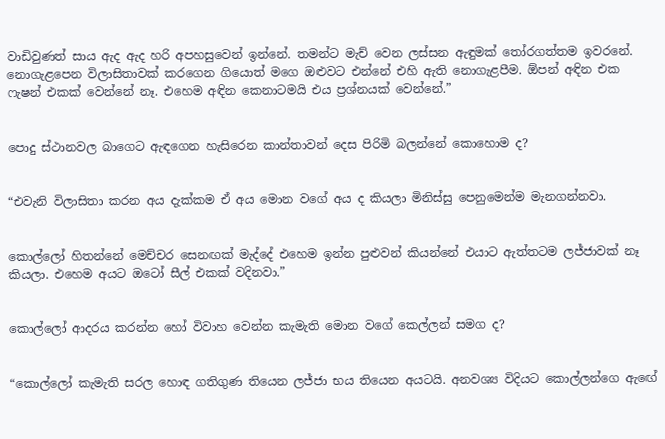වාඩිවුණත් සාය ඇද ඇද හරි අපහසුවෙන් ඉන්නේ. තමන්ට මැච් වෙන ලස්සන ඇඳුමක් තෝරගත්තම ඉවරනේ.
නොගැළපෙන විලාසිතාවක් කරගෙන ගියොත් මගෙ ඔළුවට එන්නේ එහි ඇති නොගැළපීම. ඕපන් අඳින එක ෆැෂන් එකක් වෙන්නේ නෑ. එහෙම අඳින කෙනාටමයි එය ප්‍රශ්නයක් වෙන්නේ.”


පොදු ස්ථානවල බාගෙට ඇඳගෙන හැසිරෙන කාන්තාවන් දෙස පිරිමි බලන්නේ කොහොම ද?


“එවැනි විලාසිතා කරන අය දැක්කම ඒ අය මොන වගේ අය ද කියලා මිනිස්සු පෙනුමෙන්ම මැනගන්නවා.


කොල්ලෝ හිතන්නේ මෙච්චර සෙනඟක් මැද්දේ එහෙම ඉන්න පුළුවන් කියන්නේ එයාට ඇත්තටම ලජ්ජාවක් නෑ කියලා. එහෙම අයට ඔටෝ සීල් එකක් වදිනවා.”


කොල්ලෝ ආදරය කරන්න හෝ විවාහ වෙන්න කැමැති මොන වගේ කෙල්ලන් සමග ද?


“කොල්ලෝ කැමැති සරල හොඳ ගතිගුණ තියෙන ලජ්ජා භය තියෙන අයටයි. අනවශ්‍ය විදියට කොල්ලන්ගෙ ඇඟේ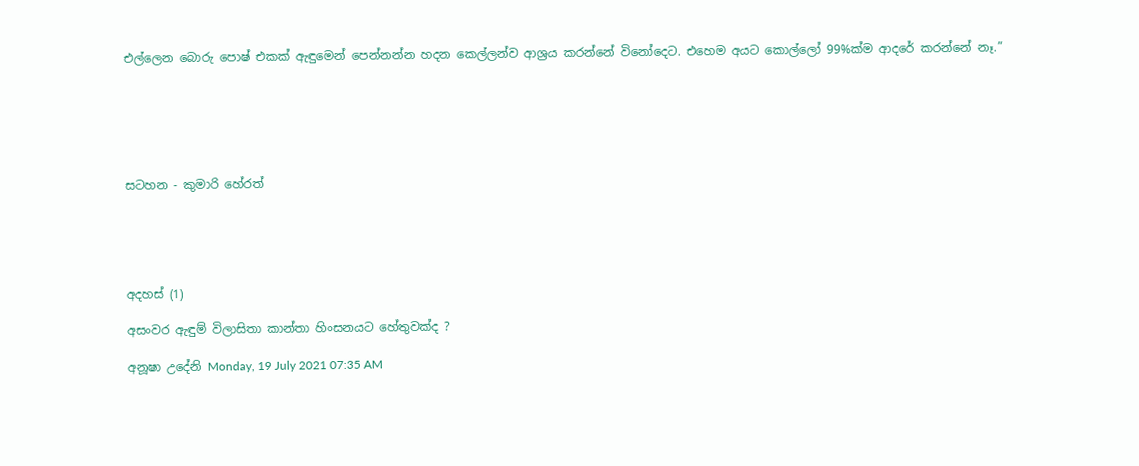එල්ලෙන බොරු පොෂ් එකක් ඇඳුමෙන් පෙන්නන්න හදන කෙල්ලන්ව ආශ්‍රය කරන්නේ විනෝදෙට. එහෙම අයට කොල්ලෝ 99%ක්ම ආදරේ කරන්නේ නෑ.”






සටහන - කුමාරි හේරත්





අදහස් (1)

අසංවර ඇඳුම් විලාසිතා කාන්තා හිංසනයට හේතුවක්ද ?

අනූෂා උදේනි Monday, 19 July 2021 07:35 AM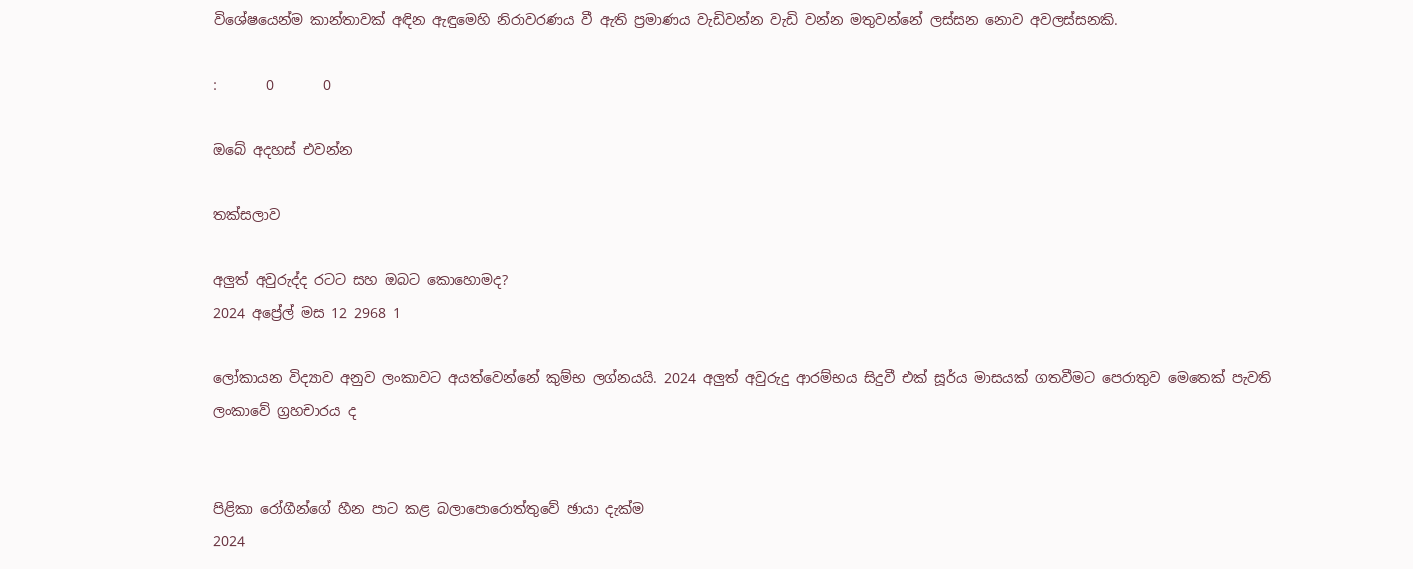විශේෂයෙන්ම කාන්තාවක් අඳින ඇඳුමෙහි නිරාවරණය වී ඇති ප්‍රමාණය වැඩිවන්න වැඩි වන්න මතුවන්නේ ලස්සන නොව අවලස්සනකි.

:       0       0

ඔබේ අදහස් එවන්න

තක්සලාව

අලුත් අවුරුද්ද රටට සහ ඔබට කොහොමද?
2024 අප්‍රේල් මස 12 2968 1

ලෝකායන විද්‍යාව අනුව ලංකාවට අයත්වෙන්නේ කුම්භ ලග්නයයි. 2024 අලුත් අවුරුදු ආරම්භය සිදුවී එක් සූර්ය මාසයක් ගතවීමට පෙරාතුව මෙතෙක් පැවති ලංකාවේ ග්‍රහචාරය ද


පිළිකා රෝගීන්ගේ හීන පාට කළ බලාපොරොත්තුවේ ඡායා දැක්ම
2024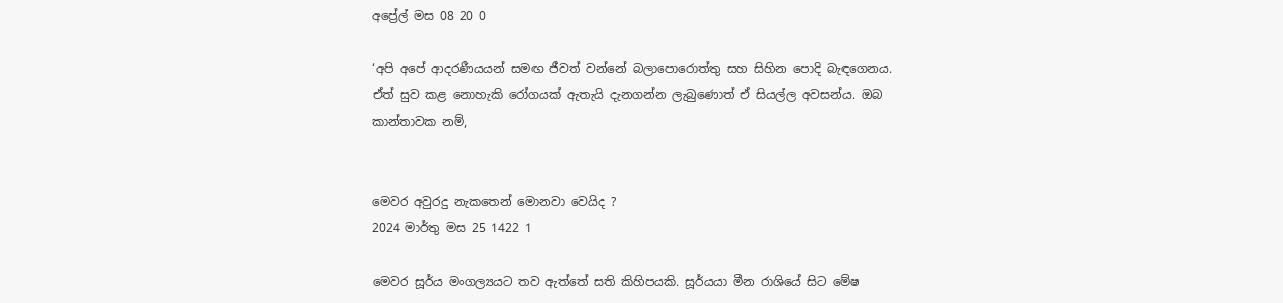අප්‍රේල් මස 08 20 0

‘අපි අපේ ආදරණීයයන් සමඟ ජීවත් වන්නේ බලාපොරොත්තු සහ සිහින පොදි බැඳගෙනය. ඒත් සුව කළ නොහැකි රෝගයක් ඇතැයි දැනගන්න ලැබුණොත් ඒ සියල්ල අවසන්ය. ඔබ කාන්තාවක නම්,


මෙවර අවුරදු නැකතෙන් මොනවා වෙයිද ?
2024 මාර්තු මස 25 1422 1

මෙවර සූර්ය මංගල්‍යයට තව ඇත්තේ සති කිහිපයකි. සූර්යයා මීන රාශියේ සිට මේෂ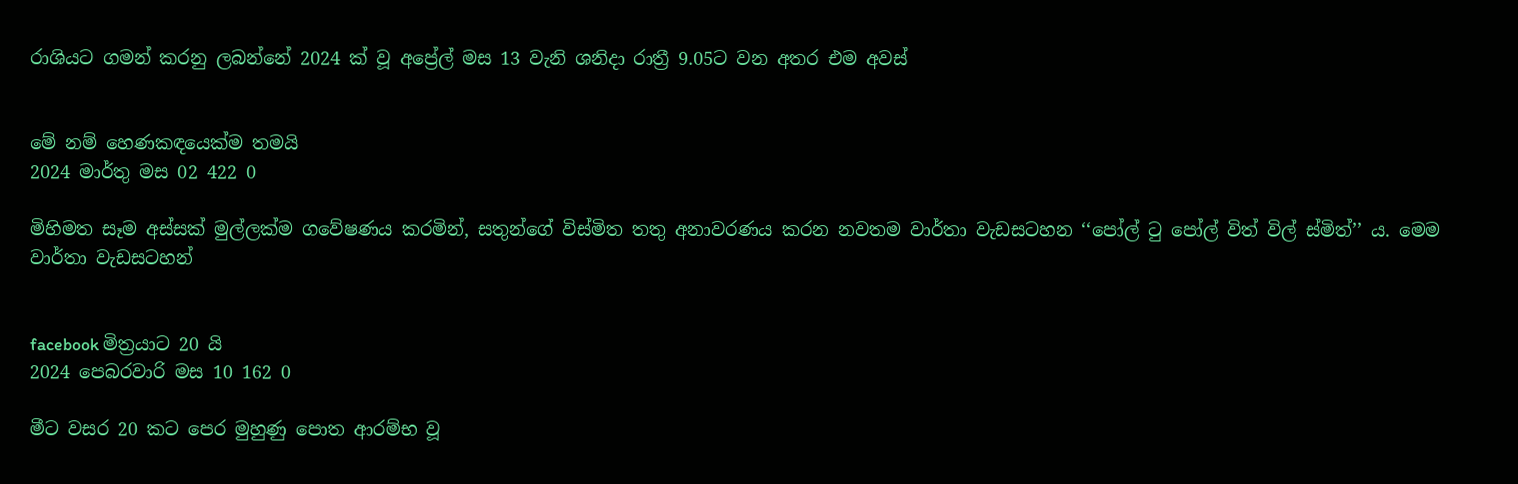රාශියට ගමන් කරනු ලබන්නේ 2024 ක් වූ අප්‍රේල් මස 13 වැනි ශනිදා රාත්‍රී 9.05ට වන අතර එම අවස්


මේ නම් හෙණකඳයෙක්ම තමයි
2024 මාර්තු මස 02 422 0

මිහිමත සෑම අස්සක් මුල්ලක්ම ගවේෂණය කරමින්, සතුන්ගේ විස්මිත තතු අනාවරණය කරන නවතම වාර්තා වැඩසටහන ‘‘පෝල් ටු පෝල් විත් විල් ස්මිත්’’ ය. මෙම වාර්තා වැඩසටහන්


facebook මිත්‍රයාට 20 යි
2024 පෙබරවාරි මස 10 162 0

මීට වසර 20 කට පෙර මුහුණු පොත ආරම්භ වූ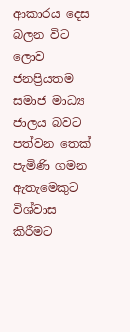ආකාරය දෙස බලන විට ලොව ජනප්‍රියතම සමාජ මාධ්‍ය ජාලය බවට පත්වන තෙක් පැමිණි ගමන ඇතැමෙකුට විශ්වාස කිරීමට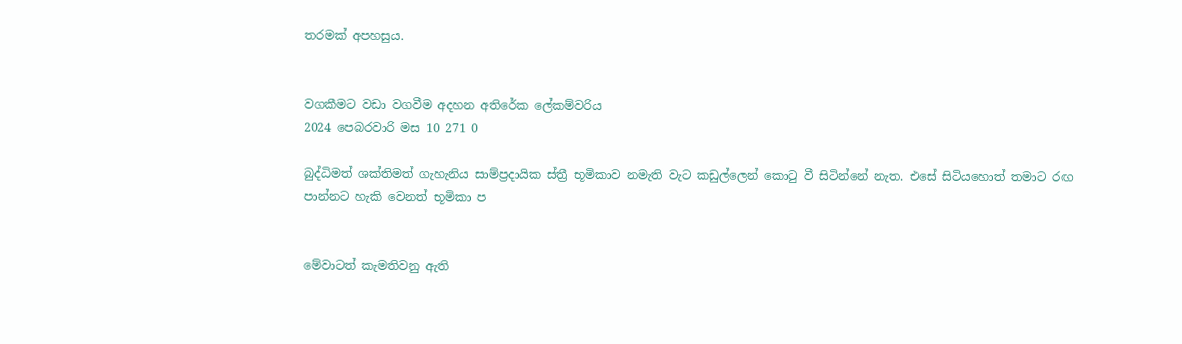තරමක් අපහසුය.


වගකීමට වඩා වගවීම අදහන අතිරේක ලේකම්වරිය
2024 පෙබරවාරි මස 10 271 0

බුද්ධිමත් ශක්තිමත් ගැහැනිය සාම්ප්‍රදායික ස්ත්‍රී භූමිකාව නමැති වැට කඩුල්ලෙන් කොටු වී සිටින්නේ නැත. එසේ සිටියහොත් තමාට රඟ පාන්නට හැකි වෙනත් භූමිකා ප


මේවාටත් කැමතිවනු ඇති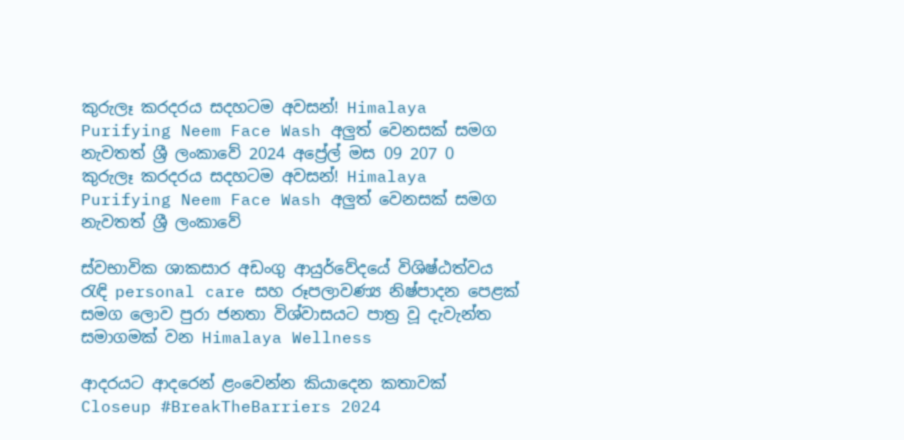කුරුලෑ කරදරය සදහටම අවසන්! Himalaya Purifying Neem Face Wash අලුත් වෙනසක් සමග නැවතත් ශ්‍රී ලංකාවේ 2024 අප්‍රේල් මස 09 207 0
කුරුලෑ කරදරය සදහටම අවසන්! Himalaya Purifying Neem Face Wash අලුත් වෙනසක් සමග නැවතත් ශ්‍රී ලංකාවේ

ස්වභාවික ශාකසාර අඩංගු ආයුර්වේදයේ විශිෂ්ඨත්වය රැඳි personal care සහ රූපලාවණ්‍ය නිෂ්පාදන පෙළක් සමග ලොව පුරා ජනතා විශ්වාසයට පාත්‍ර වූ දැවැන්ත සමාගමක් වන Himalaya Wellness

ආදරයට ආදරෙන් ළංවෙන්න කියාදෙන කතාවක් Closeup #BreakTheBarriers 2024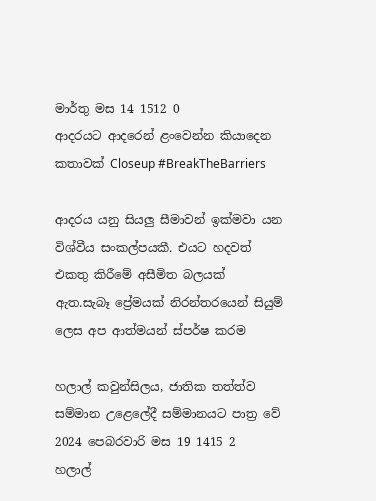මාර්තු මස 14 1512 0
ආදරයට ආදරෙන් ළංවෙන්න කියාදෙන කතාවක් Closeup #BreakTheBarriers

ආදරය යනු සියලු සීමාවන් ඉක්මවා යන විශ්වීය සංකල්පයකී. එයට හදවත් එකතු කිරීමේ අසීමිත බලයක් ඇත.සැබෑ ප්‍රේමයක් නිරන්තරයෙන් සියුම් ලෙස අප ආත්මයන් ස්පර්ෂ කරම

හලාල් කවුන්සිලය, ජාතික තත්ත්ව සම්මාන උළෙලේදී සම්මානයට පාත්‍ර වේ 2024 පෙබරවාරි මස 19 1415 2
හලාල්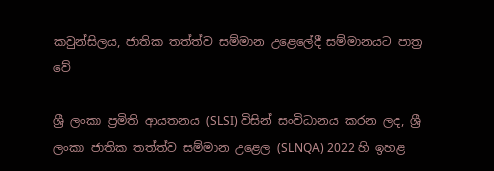කවුන්සිලය, ජාතික තත්ත්ව සම්මාන උළෙලේදී සම්මානයට පාත්‍ර වේ

ශ්‍රී ලංකා ප්‍රමිති ආයතනය (SLSI) විසින් සංවිධානය කරන ලද, ශ්‍රී ලංකා ජාතික තත්ත්ව සම්මාන උළෙල (SLNQA) 2022 හි ඉහළ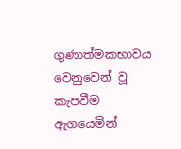ගුණාත්මකභාවය වෙනුවෙන් වූ කැපවීම ඇගයෙමින්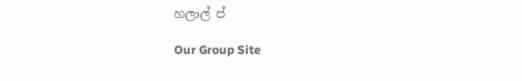හලාල් ප්

Our Group Site